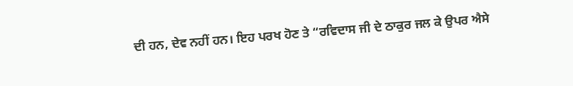ਦੀ ਹਨ, ਦੇਵ ਨਹੀਂ ਹਨ। ਇਹ ਪਰਖ ਹੋਣ ਤੇ “ਰਵਿਦਾਸ ਜੀ ਦੇ ਠਾਕੁਰ ਜਲ ਕੇ ਉਪਰ ਐਸੇ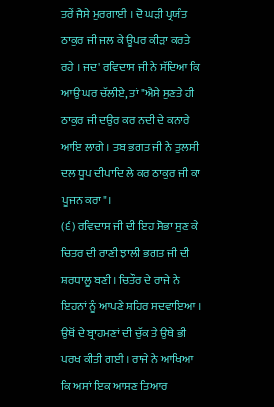ਤਰੇਂ ਜੈਸੇ ਮੁਰਗਾਈ । ਦੋ ਘੜੀ ਪ੍ਰਯੰਤ ਠਾਕੁਰ ਜੀ ਜਲ ਕੇ ਊਪਰ ਕੀੜਾ ਕਰਤੇ ਰਹੇ । ਜਦ' ਰਵਿਦਾਸ ਜੀ ਨੇ ਸੱਦਿਆ ਕਿ ਆਉ ਘਰ ਚੱਲੀਏ, ਤਾਂ "ਐਸੇ ਸੁਣਤੇ ਹੀ ਠਾਕੁਰ ਜੀ ਦਉਰ ਕਰ ਨਦੀ ਦੇ ਕਨਾਰੇ ਆਇ ਲਾਗੇ । ਤਬ ਭਗਤ ਜੀ ਨੇ ਤੁਲਸੀ ਦਲ ਧੂਪ ਦੀਪਾਦਿ ਲੇ ਕਰ ਠਾਕੁਰ ਜੀ ਕਾ ਪੂਜਨ ਕਰਾ"।
(੬) ਰਵਿਦਾਸ ਜੀ ਦੀ ਇਹ ਸੋਭਾ ਸੁਣ ਕੇ ਚਿਤਰ ਦੀ ਰਾਣੀ ਝਾਲੀ ਭਗਤ ਜੀ ਦੀ ਸ਼ਰਧਾਲੂ ਬਣੀ। ਚਿਤੌਰ ਦੇ ਰਾਜੇ ਨੇ ਇਹਨਾਂ ਨੂੰ ਆਪਣੇ ਸ਼ਹਿਰ ਸਦਵਾਇਆ । ਉਥੋਂ ਦੇ ਬ੍ਰਾਹਮਣਾਂ ਦੀ ਚੁੱਕ ਤੇ ਉਥੇ ਭੀ ਪਰਖ ਕੀਤੀ ਗਈ । ਰਾਜੇ ਨੇ ਆਖਿਆ ਕਿ ਅਸਾਂ ਇਕ ਆਸਣ ਤਿਆਰ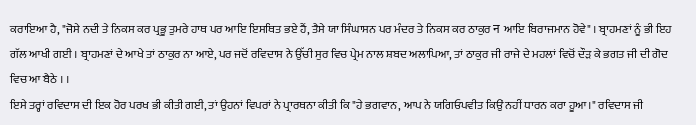ਕਰਾਇਆ ਹੈ, "ਜੋਸੇ ਨਦੀ ਤੇ ਨਿਕਸ ਕਰ ਪ੍ਰਭੂ ਤੁਮਰੇ ਹਾਥ ਪਰ ਆਇ ਇਸਥਿਤ ਭਏ ਹੈਂ, ਤੈਸੇ ਯਾ ਸਿੰਘਾਸਨ ਪਰ ਮੰਦਰ ਤੇ ਨਿਕਸ ਕਰ ਠਾਕੁਰ न ਆਇ ਬਿਰਾਜਮਾਨ ਹੋਵੇ" । ਬ੍ਰਾਹਮਣਾਂ ਨੂੰ ਭੀ ਇਹ ਗੱਲ ਆਖੀ ਗਈ । ਬ੍ਰਾਹਮਣਾਂ ਦੇ ਆਖੇ ਤਾਂ ਠਾਕੁਰ ਨਾ ਆਏ, ਪਰ ਜਦੋਂ ਰਵਿਦਾਸ ਨੇ ਉੱਚੀ ਸੁਰ ਵਿਚ ਪ੍ਰੇਮ ਨਾਲ ਸ਼ਬਦ ਅਲਾਪਿਆ, ਤਾਂ ਠਾਕੁਰ ਜੀ ਰਾਜੇ ਦੇ ਮਹਲਾਂ ਵਿਚੋਂ ਦੌੜ ਕੇ ਭਗਤ ਜੀ ਦੀ ਗੋਦ ਵਿਚ ਆ ਬੈਠੇ । ।
ਇਸੇ ਤਰ੍ਹਾਂ ਰਵਿਦਾਸ ਦੀ ਇਕ ਹੋਰ ਪਰਖ ਭੀ ਕੀਤੀ ਗਈ, ਤਾਂ ਉਹਨਾਂ ਵਿਪਰਾਂ ਨੇ ਪ੍ਰਾਰਥਨਾ ਕੀਤੀ ਕਿ "ਹੇ ਭਗਵਾਨ, ਆਪ ਨੇ ਯਗਿਓਪਵੀਤ ਕਿਉਂ ਨਹੀਂ ਧਾਰਨ ਕਰਾ ਹੂਆ।" ਰਵਿਦਾਸ ਜੀ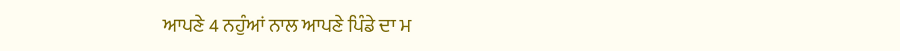ਆਪਣੇ 4 ਨਹੁੰਆਂ ਨਾਲ ਆਪਣੇ ਪਿੰਡੇ ਦਾ ਮ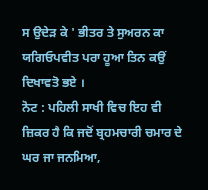ਸ ਉਦੇੜ ਕੇ ' ਭੀਤਰ ਤੇ ਸੁਅਰਨ ਕਾ ਯਗਿਓਪਵੀਤ ਪਰਾ ਹੂਆ ਤਿਨ ਕਉਂ ਦਿਖਾਵਤੋ ਭਏ ।
ਨੋਟ : ਪਹਿਲੀ ਸਾਖੀ ਵਿਚ ਇਹ ਵੀ ਜ਼ਿਕਰ ਹੈ ਕਿ ਜਦੋਂ ਬ੍ਰਹਮਚਾਰੀ ਚਮਾਰ ਦੇ ਘਰ ਜਾ ਜਨਮਿਆ,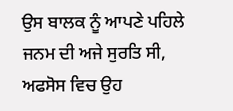ਉਸ ਬਾਲਕ ਨੂੰ ਆਪਣੇ ਪਹਿਲੇ ਜਨਮ ਦੀ ਅਜੇ ਸੁਰਤਿ ਸੀ, ਅਫਸੋਸ ਵਿਚ ਉਹ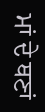ਮਾਂ ਦੇ ਥਣਾਂ